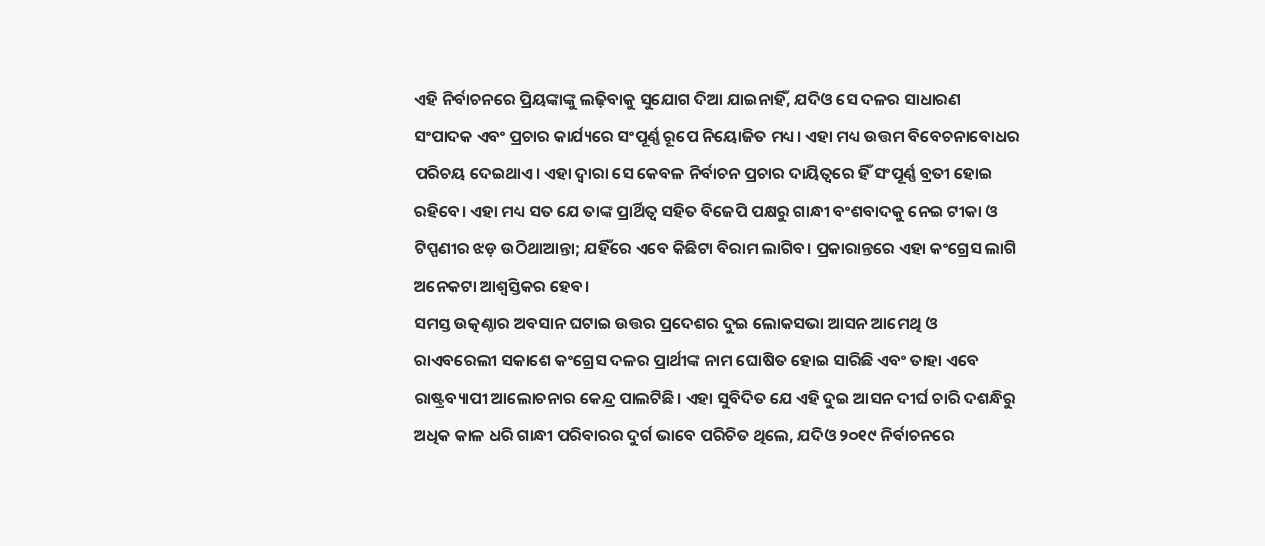ଏହି ନିର୍ବାଚନରେ ପ୍ରିୟଙ୍କାଙ୍କୁ ଲଢ଼ିବାକୁ ସୁଯୋଗ ଦିଆ ଯାଇନାହିଁ, ଯଦିଓ ସେ ଦଳର ସାଧାରଣ ସଂପାଦକ ଏବଂ ପ୍ରଚାର କାର୍ଯ୍ୟରେ ସଂପୂର୍ଣ୍ଣ ରୂପେ ନିୟୋଜିତ ମଧ୍ୟ। ଏହା ମଧ୍ୟ ଉତ୍ତମ ବିବେଚନାବୋଧର ପରିଚୟ ଦେଇଥାଏ। ଏହା ଦ୍ବାରା ସେ କେବଳ ନିର୍ବାଚନ ପ୍ରଚାର ଦାୟିତ୍ବରେ ହିଁ ସଂପୂର୍ଣ୍ଣ ବ୍ରତୀ ହୋଇ ରହିବେ। ଏହା ମଧ୍ୟ ସତ ଯେ ତାଙ୍କ ପ୍ରାର୍ଥିତ୍ବ ସହିତ ବିଜେପି ପକ୍ଷରୁ ଗାନ୍ଧୀ ବଂଶବାଦକୁ ନେଇ ଟୀକା ଓ ଟିପ୍ପଣୀର ଝଡ଼ ଉଠିଥାଆନ୍ତା; ଯହିଁରେ ଏବେ କିଛିଟା ବିରାମ ଲାଗିବ। ପ୍ରକାରାନ୍ତରେ ଏହା କଂଗ୍ରେସ ଲାଗି ଅନେକଟା ଆଶ୍ବସ୍ତିକର ହେବ।
ସମସ୍ତ ଉତ୍କଣ୍ଠାର ଅବସାନ ଘଟାଇ ଉତ୍ତର ପ୍ରଦେଶର ଦୁଇ ଲୋକସଭା ଆସନ ଆମେଥି ଓ ରାଏବରେଲୀ ସକାଶେ କଂଗ୍ରେସ ଦଳର ପ୍ରାର୍ଥୀଙ୍କ ନାମ ଘୋଷିତ ହୋଇ ସାରିଛି ଏବଂ ତାହା ଏବେ ରାଷ୍ଟ୍ରବ୍ୟାପୀ ଆଲୋଚନାର କେନ୍ଦ୍ର ପାଲଟିଛି। ଏହା ସୁବିଦିତ ଯେ ଏହି ଦୁଇ ଆସନ ଦୀର୍ଘ ଚାରି ଦଶନ୍ଧିରୁ ଅଧିକ କାଳ ଧରି ଗାନ୍ଧୀ ପରିବାରର ଦୁର୍ଗ ଭାବେ ପରିଚିତ ଥିଲେ, ଯଦିଓ ୨୦୧୯ ନିର୍ବାଚନରେ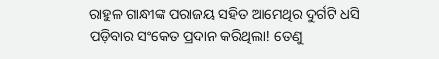ରାହୁଳ ଗାନ୍ଧୀଙ୍କ ପରାଜୟ ସହିତ ଆମେଥିର ଦୁର୍ଗଟି ଧସି ପଡ଼ିବାର ସଂକେତ ପ୍ରଦାନ କରିଥିଲା! ତେଣୁ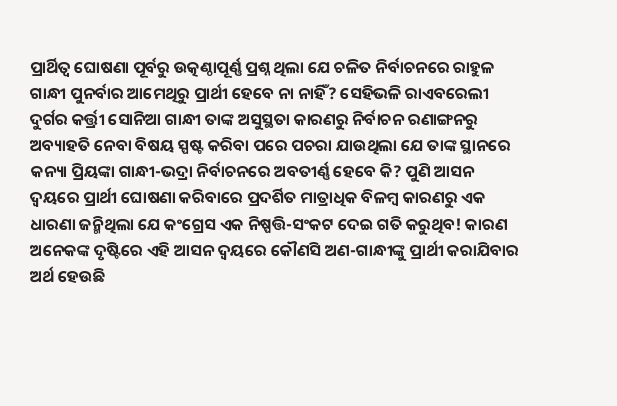ପ୍ରାର୍ଥିତ୍ବ ଘୋଷଣା ପୂର୍ବରୁ ଉତ୍କଣ୍ଠାପୂର୍ଣ୍ଣ ପ୍ରଶ୍ନ ଥିଲା ଯେ ଚଳିତ ନିର୍ବାଚନରେ ରାହୁଳ ଗାନ୍ଧୀ ପୁନର୍ବାର ଆମେଥିରୁ ପ୍ରାର୍ଥୀ ହେବେ ନା ନାହିଁ? ସେହିଭଳି ରାଏବରେଲୀ ଦୁର୍ଗର କର୍ତ୍ତ୍ରୀ ସୋନିଆ ଗାନ୍ଧୀ ତାଙ୍କ ଅସୁସ୍ଥତା କାରଣରୁ ନିର୍ବାଚନ ରଣାଙ୍ଗନରୁ ଅବ୍ୟାହତି ନେବା ବିଷୟ ସ୍ପଷ୍ଟ କରିବା ପରେ ପଚରା ଯାଉଥିଲା ଯେ ତାଙ୍କ ସ୍ଥାନରେ କନ୍ୟା ପ୍ରିୟଙ୍କା ଗାନ୍ଧୀ-ଭଦ୍ରା ନିର୍ବାଚନରେ ଅବତୀର୍ଣ୍ଣ ହେବେ କି? ପୁଣି ଆସନ ଦ୍ବୟରେ ପ୍ରାର୍ଥୀ ଘୋଷଣା କରିବାରେ ପ୍ରଦର୍ଶିତ ମାତ୍ରାଧିକ ବିଳମ୍ବ କାରଣରୁ ଏକ ଧାରଣା ଜନ୍ମିଥିଲା ଯେ କଂଗ୍ରେସ ଏକ ନିଷ୍ପତ୍ତି-ସଂକଟ ଦେଇ ଗତି କରୁଥିବ! କାରଣ ଅନେକଙ୍କ ଦୃଷ୍ଟିରେ ଏହି ଆସନ ଦ୍ବୟରେ କୌଣସି ଅଣ-ଗାନ୍ଧୀଙ୍କୁ ପ୍ରାର୍ଥୀ କରାଯିବାର ଅର୍ଥ ହେଉଛି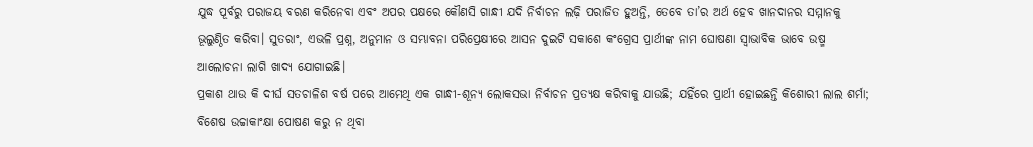ଯୁଦ୍ଧ ପୂର୍ବରୁ ପରାଜୟ ବରଣ କରିନେବା ଏବଂ ଅପର ପକ୍ଷରେ କୌଣସି ଗାନ୍ଧୀ ଯଦି ନିର୍ବାଚନ ଲଢ଼ି ପରାଜିତ ହୁଅନ୍ତି, ତେବେ ତା’ର ଅର୍ଥ ହେବ ଖାନଦାନର ସମ୍ମାନକୁ ଭୂଲୁଣ୍ଠିତ କରିବା। ସୁତରାଂ, ଏଭଳି ପ୍ରଶ୍ନ, ଅନୁମାନ ଓ ସମ୍ଭାବନା ପରିପ୍ରେକ୍ଷୀରେ ଆସନ ଦୁଇଟି ସକାଶେ କଂଗ୍ରେସ ପ୍ରାର୍ଥୀଙ୍କ ନାମ ଘୋଷଣା ସ୍ବାଭାବିକ ଭାବେ ଉଷ୍ମ ଆଲୋଚନା ଲାଗି ଖାଦ୍ୟ ଯୋଗାଇଛି।
ପ୍ରକାଶ ଥାଉ କି ଦୀର୍ଘ ସତଚାଳିଶ ବର୍ଷ ପରେ ଆମେଥି ଏକ ଗାନ୍ଧୀ-ଶୂନ୍ୟ ଲୋକସଭା ନିର୍ବାଚନ ପ୍ରତ୍ୟକ୍ଷ କରିବାକୁ ଯାଉଛି; ଯହିଁରେ ପ୍ରାର୍ଥୀ ହୋଇଛନ୍ତି କିଶୋରୀ ଲାଲ ଶର୍ମା; ବିଶେଷ ଉଚ୍ଚାକାଂକ୍ଷା ପୋଷଣ କରୁ ନ ଥିବା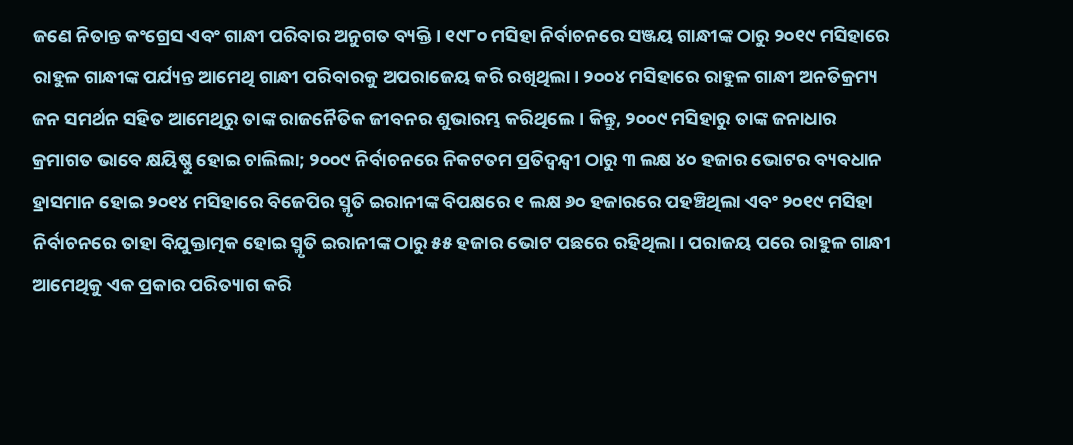ଜଣେ ନିତାନ୍ତ କଂଗ୍ରେସ ଏବଂ ଗାନ୍ଧୀ ପରିବାର ଅନୁଗତ ବ୍ୟକ୍ତି। ୧୯୮୦ ମସିହା ନିର୍ବାଚନରେ ସଞ୍ଜୟ ଗାନ୍ଧୀଙ୍କ ଠାରୁ ୨୦୧୯ ମସିହାରେ ରାହୁଳ ଗାନ୍ଧୀଙ୍କ ପର୍ଯ୍ୟନ୍ତ ଆମେଥି ଗାନ୍ଧୀ ପରିବାରକୁ ଅପରାଜେୟ କରି ରଖିଥିଲା। ୨୦୦୪ ମସିହାରେ ରାହୁଳ ଗାନ୍ଧୀ ଅନତିକ୍ରମ୍ୟ ଜନ ସମର୍ଥନ ସହିତ ଆମେଥିରୁ ତାଙ୍କ ରାଜନୈତିକ ଜୀବନର ଶୁଭାରମ୍ଭ କରିଥିଲେ। କିନ୍ତୁ, ୨୦୦୯ ମସିହାରୁ ତାଙ୍କ ଜନାଧାର କ୍ରମାଗତ ଭାବେ କ୍ଷୟିଷ୍ଣୁ ହୋଇ ଚାଲିଲା; ୨୦୦୯ ନିର୍ବାଚନରେ ନିକଟତମ ପ୍ରତିଦ୍ବନ୍ଦ୍ବୀ ଠାରୁ ୩ ଲକ୍ଷ ୪୦ ହଜାର ଭୋଟର ବ୍ୟବଧାନ ହ୍ରାସମାନ ହୋଇ ୨୦୧୪ ମସିହାରେ ବିଜେପିର ସ୍ମୃତି ଇରାନୀଙ୍କ ବିପକ୍ଷରେ ୧ ଲକ୍ଷ ୬୦ ହଜାରରେ ପହଞ୍ଚିଥିଲା ଏବଂ ୨୦୧୯ ମସିହା ନିର୍ବାଚନରେ ତାହା ବିଯୁକ୍ତାତ୍ମକ ହୋଇ ସ୍ମୃତି ଇରାନୀଙ୍କ ଠାରୁ ୫୫ ହଜାର ଭୋଟ ପଛରେ ରହିଥିଲା। ପରାଜୟ ପରେ ରାହୁଳ ଗାନ୍ଧୀ ଆମେଥିକୁ ଏକ ପ୍ରକାର ପରିତ୍ୟାଗ କରି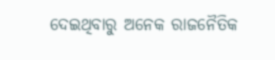ଦେଇଥିବାରୁ ଅନେକ ରାଜନୈତିକ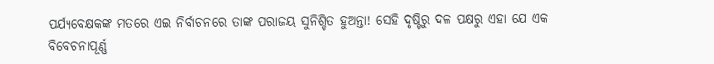ପର୍ଯ୍ୟବେକ୍ଷକଙ୍କ ମତରେ ଏଇ ନିର୍ବାଚନରେ ତାଙ୍କ ପରାଜୟ ସୁନିଶ୍ଚିତ ହୁଅନ୍ତା! ସେହି ଦୃଷ୍ଟିରୁ ଦଳ ପକ୍ଷରୁ ଏହା ଯେ ଏକ ବିବେଚନାପୂର୍ଣ୍ଣ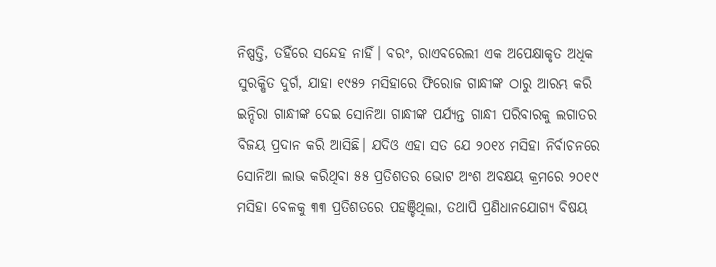ନିଷ୍ପତ୍ତି, ତହିଁରେ ସନ୍ଦେହ ନାହିଁ। ବରଂ, ରାଏବରେଲୀ ଏକ ଅପେକ୍ଷାକୃତ ଅଧିକ ସୁରକ୍ଷିତ ଦୁର୍ଗ, ଯାହା ୧୯୫୨ ମସିହାରେ ଫିରୋଜ ଗାନ୍ଧୀଙ୍କ ଠାରୁ ଆରମ୍ଭ କରି ଇନ୍ଦିରା ଗାନ୍ଧୀଙ୍କ ଦେଇ ସୋନିଆ ଗାନ୍ଧୀଙ୍କ ପର୍ଯ୍ୟନ୍ତ ଗାନ୍ଧୀ ପରିବାରକୁ ଲଗାତର ବିଜୟ ପ୍ରଦାନ କରି ଆସିଛି। ଯଦିଓ ଏହା ସତ ଯେ ୨୦୧୪ ମସିହା ନିର୍ବାଚନରେ ସୋନିଆ ଲାଭ କରିଥିବା ୫୫ ପ୍ରତିଶତର ଭୋଟ ଅଂଶ ଅବକ୍ଷୟ କ୍ରମରେ ୨୦୧୯ ମସିହା ବେଳକୁ ୩୩ ପ୍ରତିଶତରେ ପହଞ୍ଚିଥିଲା, ତଥାପି ପ୍ରଣିଧାନଯୋଗ୍ୟ ବିଷୟ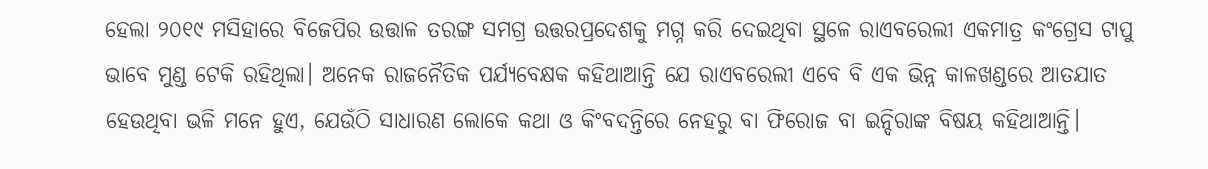ହେଲା ୨୦୧୯ ମସିହାରେ ବିଜେପିର ଉତ୍ତାଳ ତରଙ୍ଗ ସମଗ୍ର ଉତ୍ତରପ୍ରଦେଶକୁ ମଗ୍ନ କରି ଦେଇଥିବା ସ୍ଥଳେ ରାଏବରେଲୀ ଏକମାତ୍ର କଂଗ୍ରେସ ଟାପୁ ଭାବେ ମୁଣ୍ଡ ଟେକି ରହିଥିଲା। ଅନେକ ରାଜନୈତିକ ପର୍ଯ୍ୟବେକ୍ଷକ କହିଥାଆନ୍ତି ଯେ ରାଏବରେଲୀ ଏବେ ବି ଏକ ଭିନ୍ନ କାଳଖଣ୍ଡରେ ଆତଯାତ ହେଉଥିବା ଭଳି ମନେ ହୁଏ, ଯେଉଁଠି ସାଧାରଣ ଲୋକେ କଥା ଓ କିଂବଦନ୍ତିରେ ନେହରୁ ବା ଫିରୋଜ ବା ଇନ୍ଦିରାଙ୍କ ବିଷୟ କହିଥାଆନ୍ତି।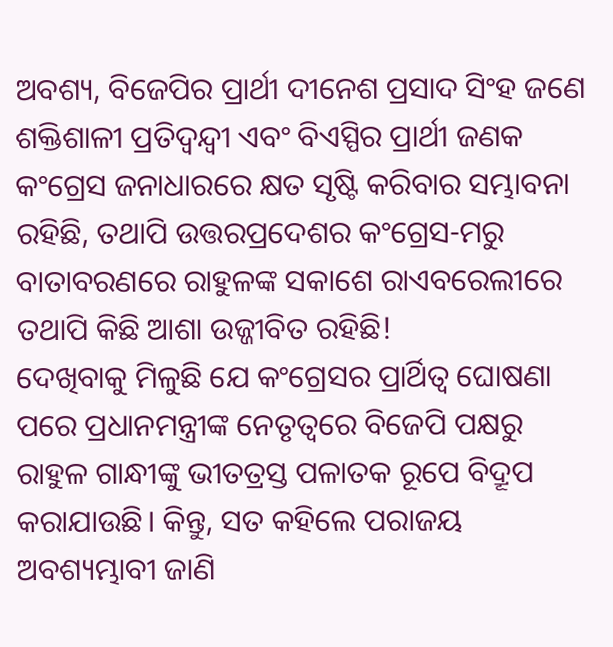ଅବଶ୍ୟ, ବିଜେପିର ପ୍ରାର୍ଥୀ ଦୀନେଶ ପ୍ରସାଦ ସିଂହ ଜଣେ ଶକ୍ତିଶାଳୀ ପ୍ରତିଦ୍ବନ୍ଦ୍ବୀ ଏବଂ ବିଏସ୍ପିର ପ୍ରାର୍ଥୀ ଜଣକ କଂଗ୍ରେସ ଜନାଧାରରେ କ୍ଷତ ସୃଷ୍ଟି କରିବାର ସମ୍ଭାବନା ରହିଛି, ତଥାପି ଉତ୍ତରପ୍ରଦେଶର କଂଗ୍ରେସ-ମରୁ ବାତାବରଣରେ ରାହୁଳଙ୍କ ସକାଶେ ରାଏବରେଲୀରେ ତଥାପି କିଛି ଆଶା ଉଜ୍ଜୀବିତ ରହିଛି!
ଦେଖିବାକୁ ମିଳୁଛି ଯେ କଂଗ୍ରେସର ପ୍ରାର୍ଥିତ୍ବ ଘୋଷଣା ପରେ ପ୍ରଧାନମନ୍ତ୍ରୀଙ୍କ ନେତୃତ୍ବରେ ବିଜେପି ପକ୍ଷରୁ ରାହୁଳ ଗାନ୍ଧୀଙ୍କୁ ଭୀତତ୍ରସ୍ତ ପଳାତକ ରୂପେ ବିଦ୍ରୂପ କରାଯାଉଛି। କିନ୍ତୁ, ସତ କହିଲେ ପରାଜୟ ଅବଶ୍ୟମ୍ଭାବୀ ଜାଣି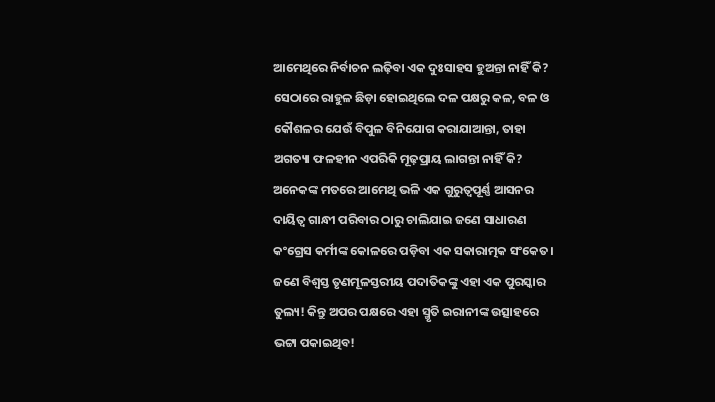ଆମେଥିରେ ନିର୍ବାଚନ ଲଢ଼ିବା ଏକ ଦୁଃସାହସ ହୁଅନ୍ତା ନାହିଁ କି? ସେଠାରେ ରାହୁଳ ଛିଡ଼ା ହୋଇଥିଲେ ଦଳ ପକ୍ଷରୁ କଳ, ବଳ ଓ କୌଶଳର ଯେଉଁ ବିପୁଳ ବିନିଯୋଗ କରାଯାଆନ୍ତା, ତାହା ଅଗତ୍ୟା ଫଳହୀନ ଏପରିକି ମୂଢ଼ପ୍ରାୟ ଲାଗନ୍ତା ନାହିଁ କି? ଅନେକଙ୍କ ମତରେ ଆମେଥି ଭଳି ଏକ ଗୁରୁତ୍ବପୂର୍ଣ୍ଣ ଆସନର ଦାୟିତ୍ବ ଗାନ୍ଧୀ ପରିବାର ଠାରୁ ଚାଲିଯାଇ ଜଣେ ସାଧାରଣ କଂଗ୍ରେସ କର୍ମୀଙ୍କ କୋଳରେ ପଡ଼ିବା ଏକ ସକାରାତ୍ମକ ସଂକେତ। ଜଣେ ବିଶ୍ବସ୍ତ ତୃଣମୂଳସ୍ତରୀୟ ପଦାତିକଙ୍କୁ ଏହା ଏକ ପୁରସ୍କାର ତୁଲ୍ୟ! କିନ୍ତୁ ଅପର ପକ୍ଷରେ ଏହା ସ୍ମୃତି ଇରାନୀଙ୍କ ଉତ୍ସାହରେ ଭଟ୍ଟା ପକାଇଥିବ!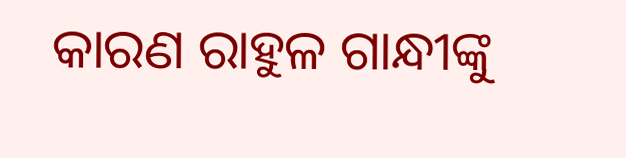କାରଣ ରାହୁଳ ଗାନ୍ଧୀଙ୍କୁ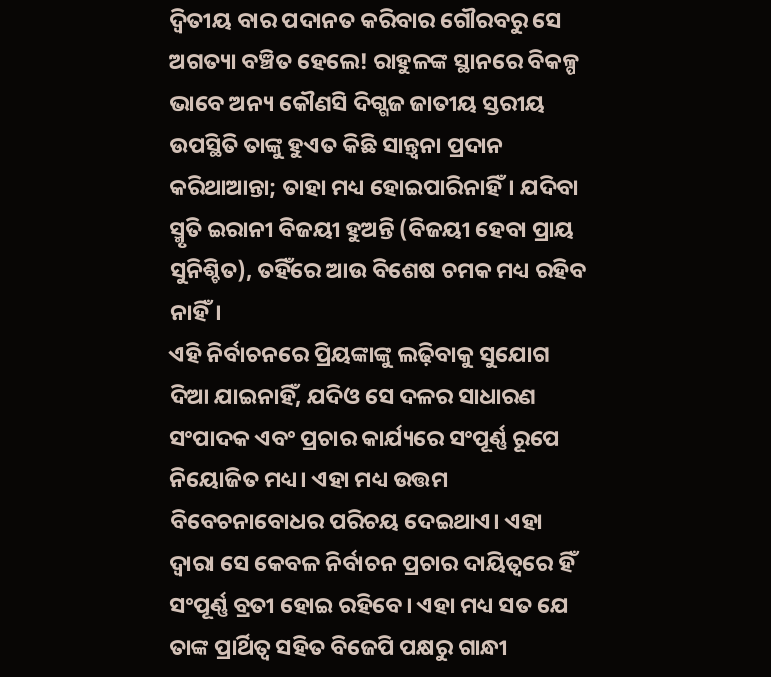ଦ୍ବିତୀୟ ବାର ପଦାନତ କରିବାର ଗୌରବରୁ ସେ ଅଗତ୍ୟା ବଞ୍ଚିତ ହେଲେ! ରାହୁଳଙ୍କ ସ୍ଥାନରେ ବିକଳ୍ପ ଭାବେ ଅନ୍ୟ କୌଣସି ଦିଗ୍ଗଜ ଜାତୀୟ ସ୍ତରୀୟ ଉପସ୍ଥିତି ତାଙ୍କୁ ହୁଏତ କିଛି ସାନ୍ତ୍ବନା ପ୍ରଦାନ କରିଥାଆନ୍ତା; ତାହା ମଧ୍ୟ ହୋଇପାରିନାହିଁ। ଯଦିବା ସ୍ମୃତି ଇରାନୀ ବିଜୟୀ ହୁଅନ୍ତି (ବିଜୟୀ ହେବା ପ୍ରାୟ ସୁନିଶ୍ଚିତ), ତହିଁରେ ଆଉ ବିଶେଷ ଚମକ ମଧ୍ୟ ରହିବ ନାହିଁ।
ଏହି ନିର୍ବାଚନରେ ପ୍ରିୟଙ୍କାଙ୍କୁ ଲଢ଼ିବାକୁ ସୁଯୋଗ ଦିଆ ଯାଇନାହିଁ, ଯଦିଓ ସେ ଦଳର ସାଧାରଣ ସଂପାଦକ ଏବଂ ପ୍ରଚାର କାର୍ଯ୍ୟରେ ସଂପୂର୍ଣ୍ଣ ରୂପେ ନିୟୋଜିତ ମଧ୍ୟ। ଏହା ମଧ୍ୟ ଉତ୍ତମ ବିବେଚନାବୋଧର ପରିଚୟ ଦେଇଥାଏ। ଏହା ଦ୍ବାରା ସେ କେବଳ ନିର୍ବାଚନ ପ୍ରଚାର ଦାୟିତ୍ବରେ ହିଁ ସଂପୂର୍ଣ୍ଣ ବ୍ରତୀ ହୋଇ ରହିବେ। ଏହା ମଧ୍ୟ ସତ ଯେ ତାଙ୍କ ପ୍ରାର୍ଥିତ୍ବ ସହିତ ବିଜେପି ପକ୍ଷରୁ ଗାନ୍ଧୀ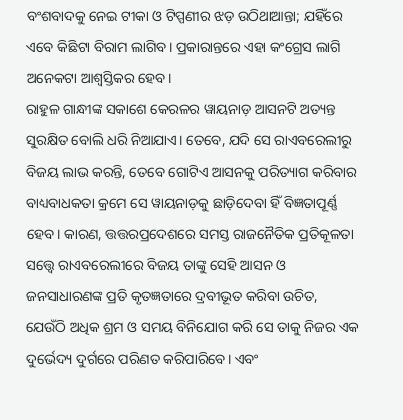ବଂଶବାଦକୁ ନେଇ ଟୀକା ଓ ଟିପ୍ପଣୀର ଝଡ଼ ଉଠିଥାଆନ୍ତା; ଯହିଁରେ ଏବେ କିଛିଟା ବିରାମ ଲାଗିବ। ପ୍ରକାରାନ୍ତରେ ଏହା କଂଗ୍ରେସ ଲାଗି ଅନେକଟା ଆଶ୍ବସ୍ତିକର ହେବ।
ରାହୁଳ ଗାନ୍ଧୀଙ୍କ ସକାଶେ କେରଳର ୱାୟନାଡ଼ ଆସନଟି ଅତ୍ୟନ୍ତ ସୁରକ୍ଷିତ ବୋଲି ଧରି ନିଆଯାଏ। ତେବେ, ଯଦି ସେ ରାଏବରେଲୀରୁ ବିଜୟ ଲାଭ କରନ୍ତି, ତେବେ ଗୋଟିଏ ଆସନକୁ ପରିତ୍ୟାଗ କରିବାର ବାଧ୍ୟବାଧକତା କ୍ରମେ ସେ ୱାୟନାଡ଼କୁ ଛାଡ଼ିଦେବା ହିଁ ବିଜ୍ଞତାପୂର୍ଣ୍ଣ ହେବ। କାରଣ, ତ୍ତତ୍ତରପ୍ରଦେଶରେ ସମସ୍ତ ରାଜନୈତିକ ପ୍ରତିକୂଳତା ସତ୍ତ୍ବେ ରାଏବରେଲୀରେ ବିଜୟ ତାଙ୍କୁ ସେହି ଆସନ ଓ ଜନସାଧାରଣଙ୍କ ପ୍ରତି କୃତଜ୍ଞତାରେ ଦ୍ରବୀଭୂତ କରିବା ଉଚିତ, ଯେଉଁଠି ଅଧିକ ଶ୍ରମ ଓ ସମୟ ବିନିଯୋଗ କରି ସେ ତାକୁ ନିଜର ଏକ ଦୁର୍ଭେଦ୍ୟ ଦୁର୍ଗରେ ପରିଣତ କରିପାରିବେ। ଏବଂ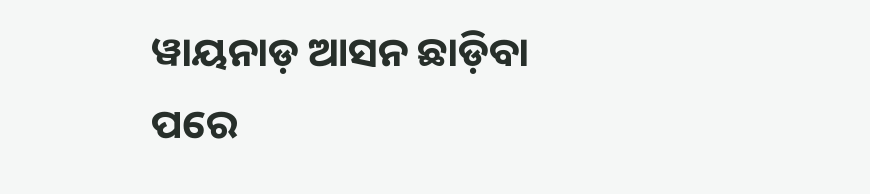ୱାୟନାଡ଼ ଆସନ ଛାଡ଼ିବା ପରେ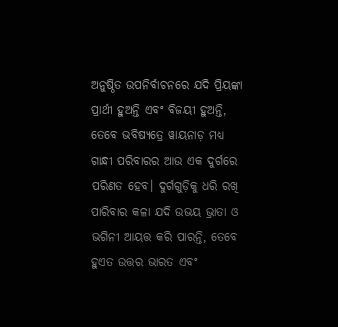ଅନୁଷ୍ଠିତ ଉପନିର୍ବାଚନରେ ଯଦି ପ୍ରିୟଙ୍କା ପ୍ରାର୍ଥୀ ହୁଅନ୍ତି ଏବଂ ବିଜୟୀ ହୁଅନ୍ତି, ତେବେ ଭବିଷ୍ୟତ୍ରେ ୱାୟନାଡ଼ ମଧ୍ୟ ଗାନ୍ଧୀ ପରିବାରର ଆଉ ଏକ ଦୁର୍ଗରେ ପରିଣତ ହେବ। ଦୁର୍ଗଗୁଡ଼ିକୁ ଧରି ରଖି ପାରିବାର କଳା ଯଦି ଉଭୟ ଭ୍ରାତା ଓ ଭଗିନୀ ଆୟତ୍ତ କରି ପାରନ୍ତି, ତେବେ ହୁଏତ ଉତ୍ତର ଭାରତ ଏବଂ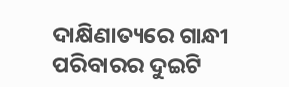ଦାକ୍ଷିଣାତ୍ୟରେ ଗାନ୍ଧୀ ପରିବାରର ଦୁଇଟି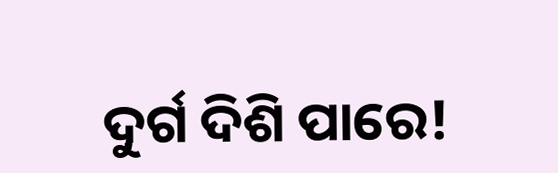ଦୁର୍ଗ ଦିଶି ପାରେ!